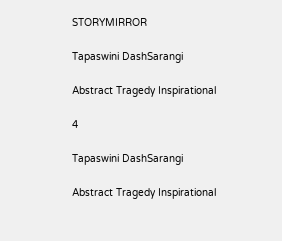STORYMIRROR

Tapaswini DashSarangi

Abstract Tragedy Inspirational

4

Tapaswini DashSarangi

Abstract Tragedy Inspirational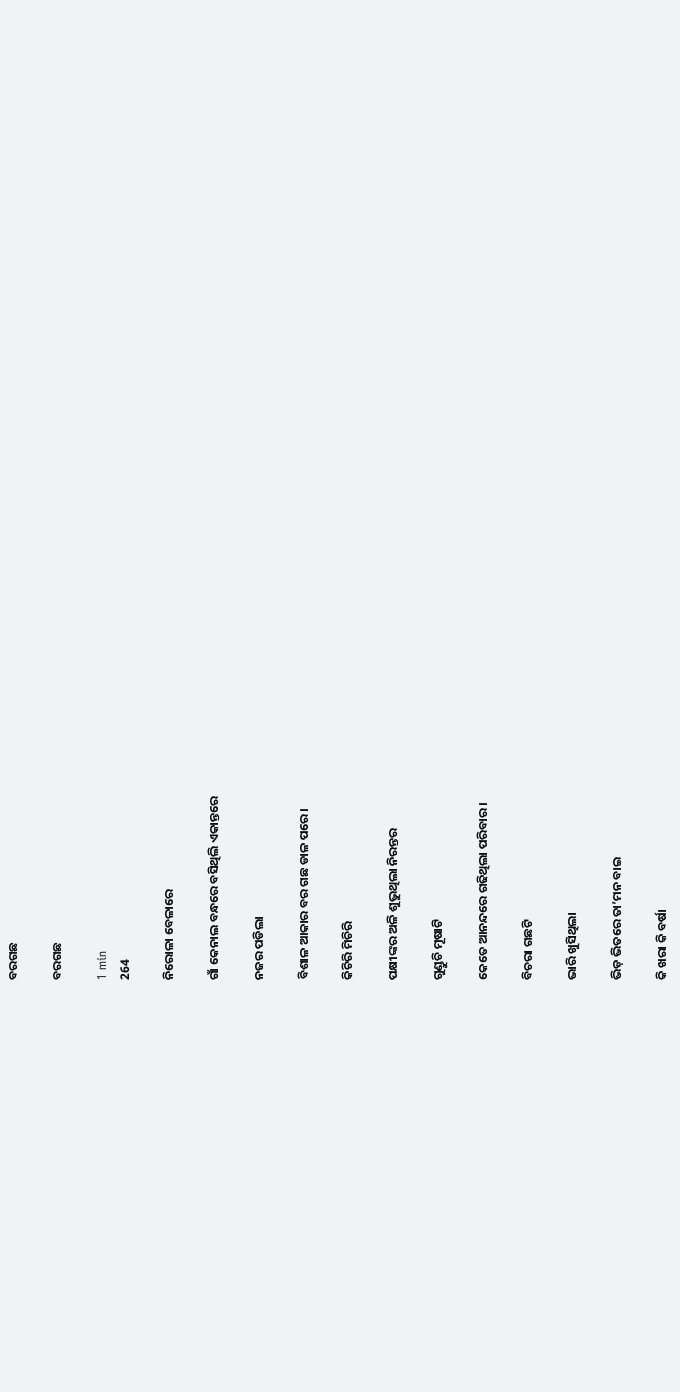ବରଗଛ

ବରଗଛ

1 min
264

ନିରୋଳା ବେଳାରେ

ଗାଁ କେନାଲ ବନ୍ଧରେ ବସିଥିଲି ଏକାନ୍ତରେ

ନଜର ପଡିଲା

ବିଶାଳ ଆକାର ବର ଗଛ ଡାଳ ପରେ।

କିଚିରି ମିଚିରି

ପକ୍ଷୀଙ୍କର ଅଳି ଶୁଭୁଥିଲା ନିରନ୍ତର

ଗୁଣ୍ଡୁଚି ମୂଷାଟି

କେତେ ଆନନ୍ଦରେ ଗଢିଥିଲା ପରିବାର।

ବିଚରା ଗଛଟି

ଭାରି ଖୁସିଥିଲା

ଭିଡ଼ ଭିତରେ ତା’ମନ ବାଇ

କି ଖରା କି ବର୍ଷା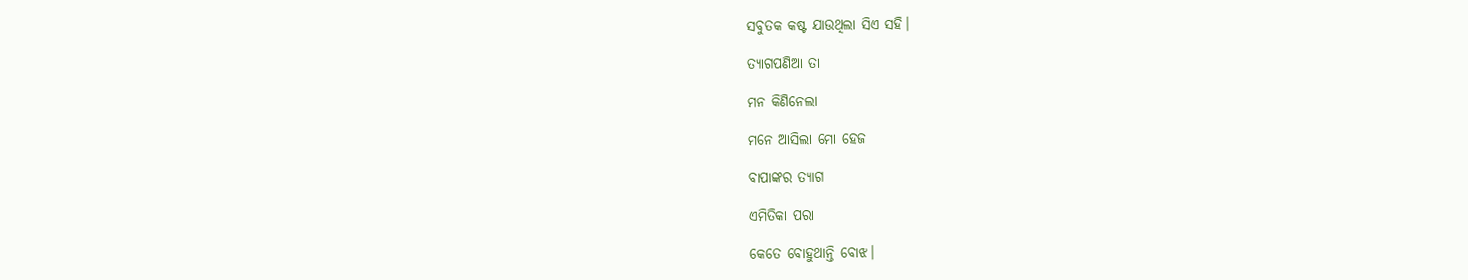ସବୁତକ କଷ୍ଟ ଯାଉଥିଲା ସିଏ ସହି।

ତ୍ୟାଗପଣିଆ ତା

ମନ କିଣିନେଲା

ମନେ ଆସିଲା ମୋ ହେଜ

ବାପାଙ୍କର ତ୍ୟାଗ

ଏମିତିକା ପରା

କେତେ ବୋହୁଥାନ୍ତି ବୋଝ।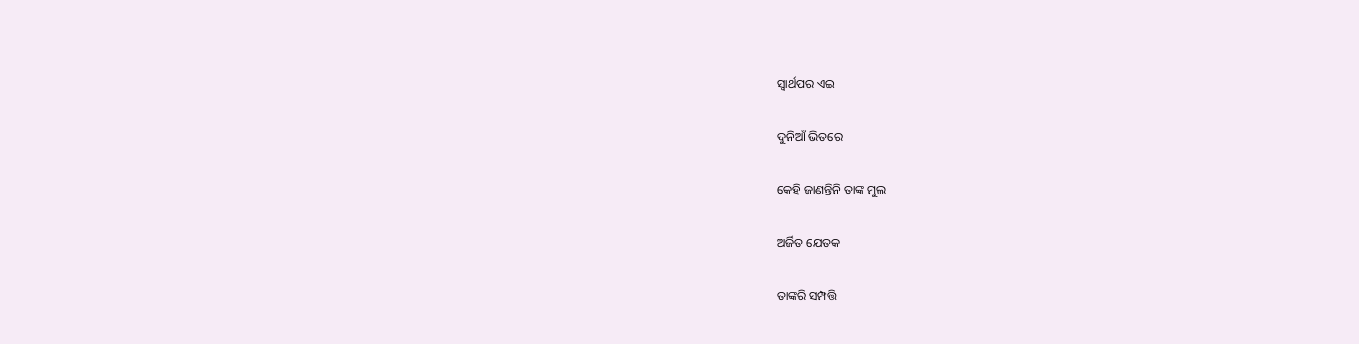ସ୍ଵାର୍ଥପର ଏଇ

ଦୁନିଆଁ ଭିତରେ

କେହି ଜାଣନ୍ତିନି ତାଙ୍କ ମୁଲ

ଅର୍ଜିତ ଯେତକ

ତାଙ୍କରି ସମ୍ପତ୍ତି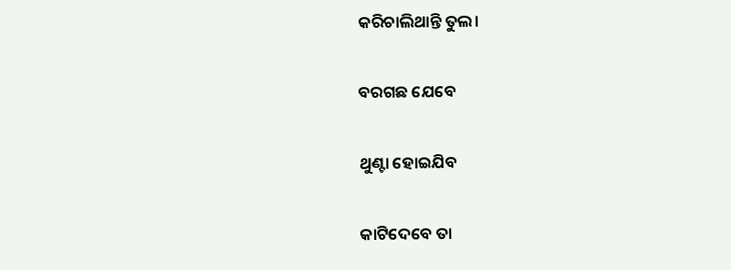କରିଚାଲିଥାନ୍ତି ତୁଲ।

ବରଗଛ ଯେବେ

ଥୁଣ୍ଟା ହୋଇଯିବ

କାଟିଦେବେ ତା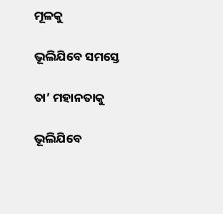ମୂଳକୁ

ଭୂଲିଯିବେ ସମସ୍ତେ

ତା’ ମହାନତାକୁ

ଭୂଲିଯିବେ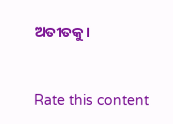ଅତୀତକୁ।



Rate this content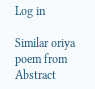Log in

Similar oriya poem from Abstract